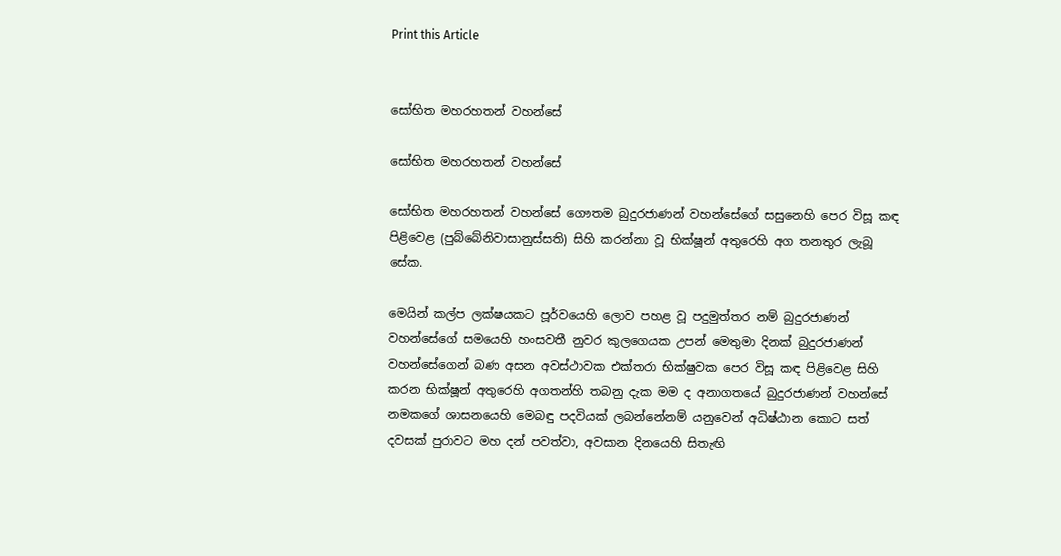Print this Article


සෝභිත මහරහතන් වහන්සේ

සෝභිත මහරහතන් වහන්සේ

සෝභිත මහරහතන් වහන්සේ ගෞතම බුදුරජාණන් වහන්සේගේ සසුනෙහි පෙර විසූ කඳ පිළිවෙළ (පුබ්බේනිවාසානුස්සති) සිහි කරන්නා වූ භික්ෂූන් අතුරෙහි අග තනතුර ලැබූ සේක.

මෙයින් කල්ප ලක්ෂයකට පූර්වයෙහි ලොව පහළ වූ පදුමුත්තර නම් බුදුරජාණන් වහන්සේගේ සමයෙහි හංසවතී නුවර කුලගෙයක උපන් මෙතුමා දිනක් බුදුරජාණන් වහන්සේගෙන් බණ අසන අවස්ථාවක එක්තරා භික්ෂුවක පෙර විසූ කඳ පිළිවෙළ සිහි කරන භික්ෂූන් අතුරෙහි අගතන්හි තබනු දැක මම ද අනාගතයේ බුදුරජාණන් වහන්සේ නමකගේ ශාසනයෙහි මෙබඳු පදවියක් ලබන්නේනම් යනුවෙන් අධිෂ්ඨාන කොට සත් දවසක් පුරාවට මහ දන් පවත්වා, අවසාන දිනයෙහි සිතැඟි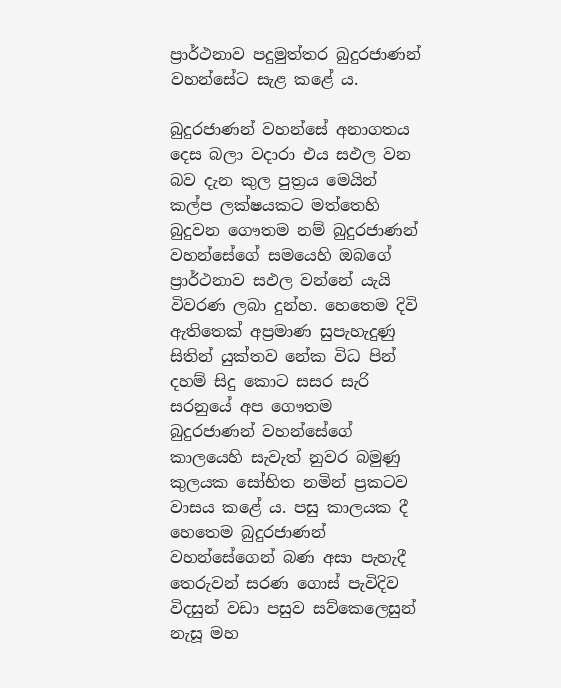ප්‍රාර්ථනාව පදුමුත්තර බුදුරජාණන් වහන්සේට සැළ කළේ ය.

බුදුරජාණන් වහන්සේ අනාගතය දෙස බලා වදාරා එය සඵල වන බව දැන කුල පුත්‍රය මෙයින් කල්ප ලක්ෂයකට මත්තෙහි බුදුවන ගෞතම නම් බුදුරජාණන් වහන්සේගේ සමයෙහි ඔබගේ ප්‍රාර්ථනාව සඵල වන්නේ යැයි විවරණ ලබා දුන්හ. හෙතෙම දිවි ඇතිතෙක් අප්‍රමාණ සුපැහැදුණු සිතින් යුක්තව නේක විධ පින් දහම් සිදු කොට සසර සැරි සරනුයේ අප ගෞතම බුදුරජාණන් වහන්සේගේ කාලයෙහි සැවැත් නුවර බමුණු කුලයක සෝභිත නමින් ප්‍රකටව වාසය කළේ ය. පසු කාලයක දී හෙතෙම බුදුරජාණන් වහන්සේගෙන් බණ අසා පැහැදී තෙරුවන් සරණ ගොස් පැවිදිව විදසුන් වඩා පසුව සව්කෙලෙසුන් නැසූ මහ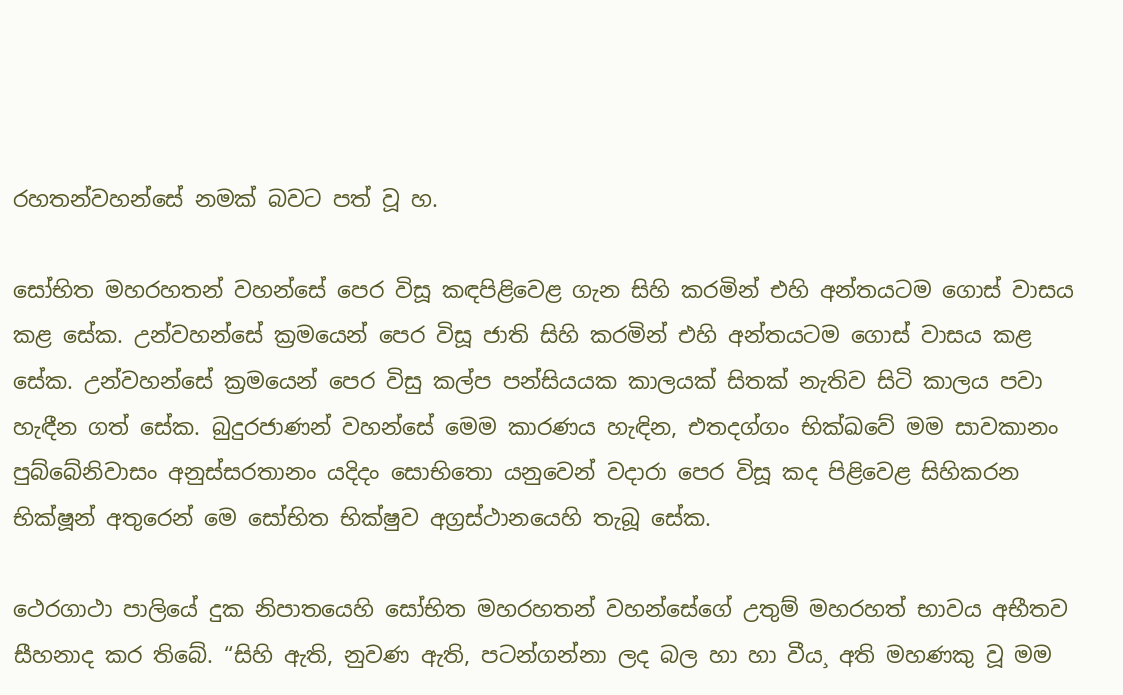රහතන්වහන්සේ නමක් බවට පත් වූ හ.

සෝභිත මහරහතන් වහන්සේ පෙර විසූ කඳපිළිවෙළ ගැන සිහි කරමින් එහි අන්තයටම ගොස් වාසය කළ සේක. උන්වහන්සේ ක්‍රමයෙන් පෙර විසූ ජාති සිහි කරමින් එහි අන්තයටම ගොස් වාසය කළ සේක. උන්වහන්සේ ක්‍රමයෙන් පෙර විසු කල්ප පන්සියයක කාලයක් සිතක් නැතිව සිටි කාලය පවා හැඳීන ගත් සේක. බුදුරජාණන් වහන්සේ මෙම කාරණය හැඳින, එතදග්ගං භික්ඛවේ මම සාවකානං පුබ්බේනිවාසං අනුස්සරතානං යදිදං සොභිතො යනුවෙන් වදාරා පෙර විසූ කද පිළිවෙළ සිහිකරන භික්ෂූන් අතුරෙන් මෙ සෝභිත භික්ෂුව අග්‍රස්ථානයෙහි තැබූ සේක.

ථෙරගාථා පාලියේ දුක නිපාතයෙහි සෝභිත මහරහතන් වහන්සේගේ උතුම් මහරහත් භාවය අභීතව සීහනාද කර තිබේ. “සිහි ඇති, නුවණ ඇති, පටන්ගන්නා ලද බල හා හා වීය¸ අති මහණකු වූ මම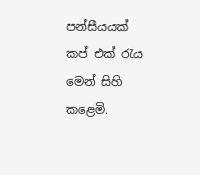පන්සීයයක් කප් එක් රැය මෙන් සිහි කළෙමි.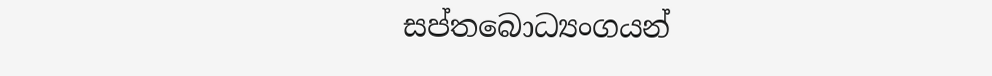සප්තබොධ්‍යංගයන්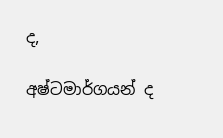ද,

අෂ්ටමාර්ගයන් ද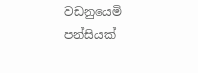වඩනුයෙමි පන්සියක්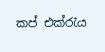කප් එක්රැය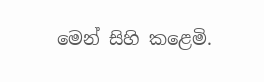මෙන් සිහි කළෙමි.